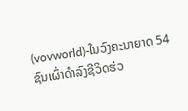(vovworld)-ໃນວົງຄະນາຍາດ 54 ຊົນເຜົ່າດຳລົງຊີວິດຮ່ວ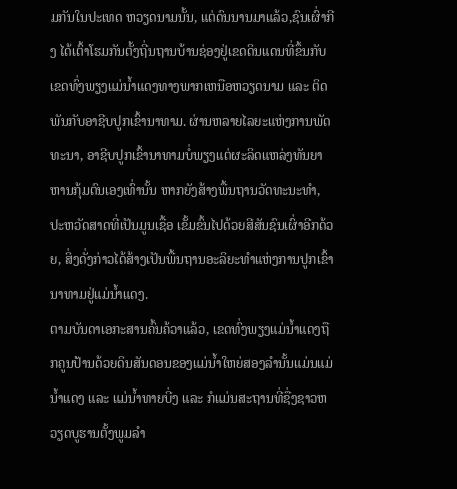ມກັນໃນປະເທດ ຫວຽດນາມນັ້ນ, ແຕ່ດົນນານມາແລ້ວ,ຊົນເຜົ່າກີງ ໄດ້ເຕົ້າໂຮມກັນຕັ້ງຖີ່ນຖານບ້ານຊ່ອງຢູ່ເຂດດິນແດນທີ່ຂຶ້ນກັບເຂດທົ່ງພຽງແມ່ນ້ຳແດງທາງພາກເຫນືອຫວຽດນາມ ແລະ ຕິດພັນກັບອາຊີບປູກເຂົ້ານາທາມ. ຜ່ານຫລາຍໄລຍະແຫ່ງການພັດທະນາ, ອາຊີບປູກເຂົ້ານາທາມບໍ່ພຽງແຕ່ຜະລິດແຫລ່ງທັນຍາຫານກຸ້ມຕົນເອງເທົ່ານັ້ນ ຫາກຍັງສ້າງພື້ນຖານວັດທະນະທຳ, ປະຫວັດສາດທີ່ເປັນມູນເຊື້ອ ເຂັ້ມຂົ້ນໄປດ້ວຍສີສັນຊົນເຜົ່າອີກດ້ວຍ, ສິ່ງດັ່ງກ່າວໄດ້ສ້າງເປັນພື້ນຖານອະລິຍະທຳແຫ່ງການປູກເຂົ້ານາທາມຢູ່ແມ່ນ້ຳແດງ.
ຕາມບັນດາເອກະສານຄົ້ນຄ້ວາແລ້ວ, ເຂດທົ່ງພຽງແມ່ນ້ຳແດງຖືກຄູນປ້ານດ້ວຍດິນສັນດອນຂອງແມ່ນ້ຳໃຫຍ່ສອງລຳນັ້ນແມ່ນແມ່ນ້ຳແດງ ແລະ ແມ່ນ້ຳທາຍບີ່ງ ແລະ ກໍແມ່ນສະຖານທີ່ຊື່ງຊາວຫວຽດບູຮານຕັ້ງພູມລຳ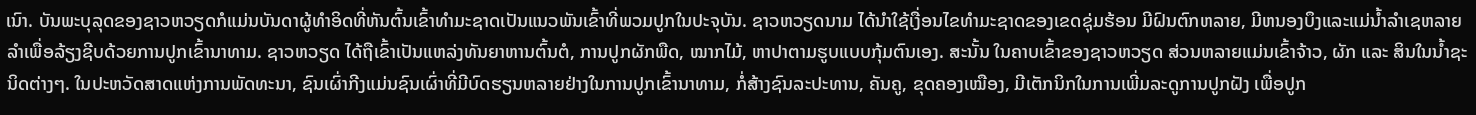ເນົາ. ບັນພະບຸລຸດຂອງຊາວຫວຽດກໍແມ່ນບັນດາຜູ້ທຳອິດທີ່ຫັນຕົ້ນເຂົ້າທຳມະຊາດເປັນແນວພັນເຂົ້າທີ່ພວມປູກໃນປະຈຸບັນ. ຊາວຫວຽດນາມ ໄດ້ນຳໃຊ້ເງື່ອນໄຂທຳມະຊາດຂອງເຂດຊຸ່ມຮ້ອນ ມີຝົນຕົກຫລາຍ, ມີຫນອງບຶງແລະແມ່ນ້ຳລຳເຊຫລາຍລຳເພື່ອລ້ຽງຊີບດ້ວຍການປູກເຂົ້ານາທາມ. ຊາວຫວຽດ ໄດ້ຖືເຂົ້າເປັນແຫລ່ງທັນຍາຫານຕົ້ນຕໍ, ການປູກຜັກພືດ, ໝາກໄມ້, ຫາປາຕາມຮູບແບບກຸ້ມຕົນເອງ. ສະນັ້ນ ໃນຄາບເຂົ້າຂອງຊາວຫວຽດ ສ່ວນຫລາຍແມ່ນເຂົ້າຈ້າວ, ຜັກ ແລະ ສິນໃນນ້ຳຊະນິດຕ່າງໆ. ໃນປະຫວັດສາດແຫ່ງການພັດທະນາ, ຊົນເຜົ່າກີງແມ່ນຊົນເຜົ່າທີ່ມີບົດຮຽນຫລາຍຢ່າງໃນການປູກເຂົ້ານາທາມ, ກໍ່ສ້າງຊົນລະປະທານ, ຄັນຄູ, ຂຸດຄອງເໝືອງ, ມີເຕັກນິກໃນການເພີ່ມລະດູການປູກຝັງ ເພື່ອປູກ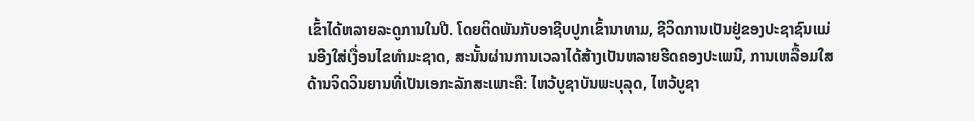ເຂົ້າໄດ້ຫລາຍລະດູການໃນປີ. ໂດຍຕິດພັນກັບອາຊີບປູກເຂົ້ານາທາມ, ຊີວິດການເປັນຢູ່ຂອງປະຊາຊົນແມ່ນອີງໃສ່ເງື່ອນໄຂທຳມະຊາດ, ສະນັ້ນຜ່ານການເວລາໄດ້ສ້າງເປັນຫລາຍຮີດຄອງປະເພນີ, ການເຫລື້ອມໃສດ້ານຈິດວິນຍານທີ່ເປັນເອກະລັກສະເພາະຄື: ໄຫວ້ບູຊາບັນພະບຸລຸດ, ໄຫວ້ບູຊາ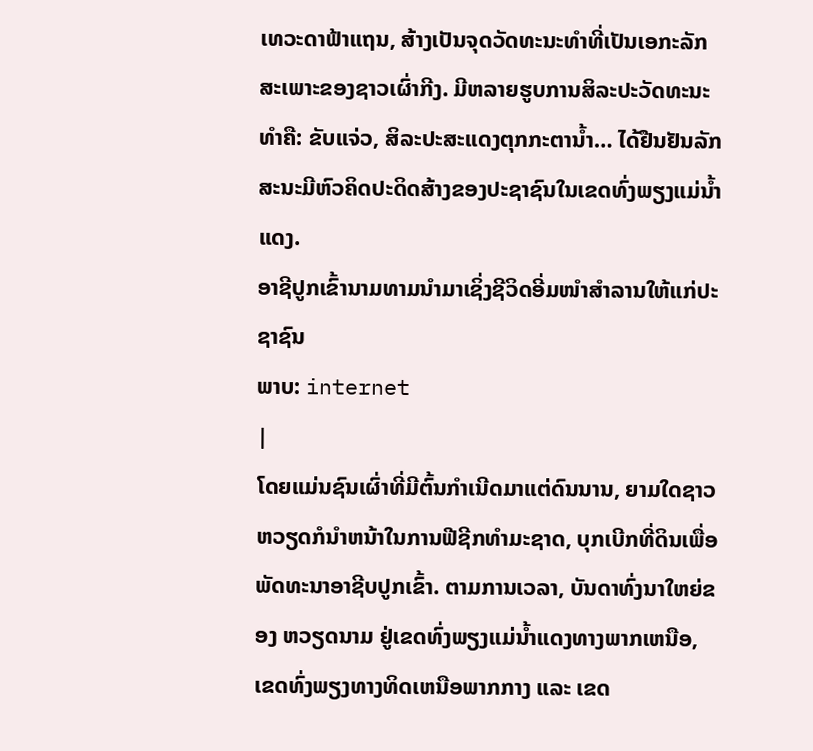ເທວະດາຟ້າແຖນ, ສ້າງເປັນຈຸດວັດທະນະທຳທີ່ເປັນເອກະລັກສະເພາະຂອງຊາວເຜົ່າກີງ. ມີຫລາຍຮູບການສິລະປະວັດທະນະທຳຄື: ຂັບແຈ່ວ, ສິລະປະສະແດງຕຸກກະຕານ້ຳ… ໄດ້ຢືນຢັນລັກສະນະມີຫົວຄິດປະດິດສ້າງຂອງປະຊາຊົນໃນເຂດທົ່ງພຽງແມ່ນ້ຳແດງ.
ອາຊີປູກເຂົ້ານາມທາມນຳມາເຊິ່ງຊີວິດອີ່ມໜຳສຳລານໃຫ້ແກ່ປະຊາຊົນ
ພາບ: internet
|
ໂດຍແມ່ນຊົນເຜົ່າທີ່ມີຕົ້ນກຳເນີດມາແຕ່ດົນນານ, ຍາມໃດຊາວຫວຽດກໍນຳຫນ້າໃນການຟີຊີກທຳມະຊາດ, ບຸກເບີກທີ່ດິນເພື່ອພັດທະນາອາຊີບປູກເຂົ້າ. ຕາມການເວລາ, ບັນດາທົ່ງນາໃຫຍ່ຂອງ ຫວຽດນາມ ຢູ່ເຂດທົ່ງພຽງແມ່ນ້ຳແດງທາງພາກເຫນືອ, ເຂດທົ່ງພຽງທາງທິດເຫນືອພາກກາງ ແລະ ເຂດ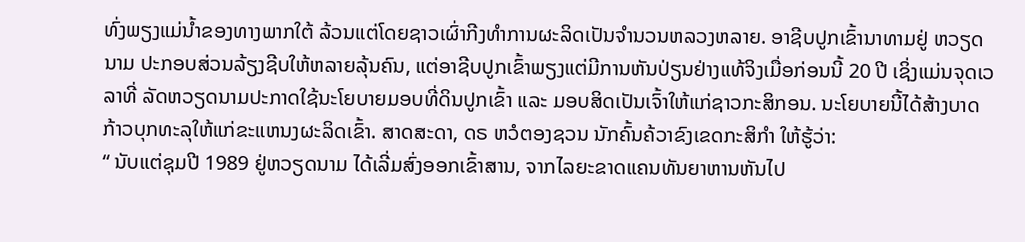ທົ່ງພຽງແມ່ນ້ຳຂອງທາງພາກໃຕ້ ລ້ວນແຕ່ໂດຍຊາວເຜົ່າກີງທຳການຜະລິດເປັນຈຳນວນຫລວງຫລາຍ. ອາຊີບປູກເຂົ້ານາທາມຢູ່ ຫວຽດນາມ ປະກອບສ່ວນລ້ຽງຊີບໃຫ້ຫລາຍລຸ້ນຄົນ, ແຕ່ອາຊີບປູກເຂົ້າພຽງແຕ່ມີການຫັນປ່ຽນຢ່າງແທ້ຈິງເມື່ອກ່ອນນີ້ 20 ປີ ເຊິ່ງແມ່ນຈຸດເວລາທີ່ ລັດຫວຽດນາມປະກາດໃຊ້ນະໂຍບາຍມອບທີ່ດິນປູກເຂົ້າ ແລະ ມອບສິດເປັນເຈົ້າໃຫ້ແກ່ຊາວກະສິກອນ. ນະໂຍບາຍນີ້ໄດ້ສ້າງບາດກ້າວບຸກທະລຸໃຫ້ແກ່ຂະແຫນງຜະລິດເຂົ້າ. ສາດສະດາ, ດຣ ຫວໍຕອງຊວນ ນັກຄົ້ນຄ້ວາຂົງເຂດກະສິກຳ ໃຫ້ຮູ້ວ່າ:
“ ນັບແຕ່ຊຸມປີ 1989 ຢູ່ຫວຽດນາມ ໄດ້ເລີ່ມສົ່ງອອກເຂົ້າສານ, ຈາກໄລຍະຂາດແຄນທັນຍາຫານຫັນໄປ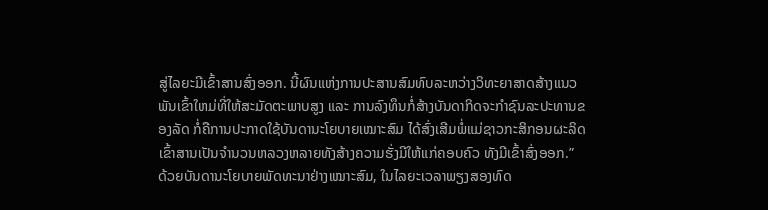ສູ່ໄລຍະມີເຂົ້າສານສົ່ງອອກ. ນີ້ຜົນແຫ່ງການປະສານສົມທົບລະຫວ່າງວິທະຍາສາດສ້າງແນວພັນເຂົ້າໃຫມ່ທີ່ໃຫ້ສະມັດຕະພາບສູງ ແລະ ການລົງທຶນກໍ່ສ້າງບັນດາກິດຈະກຳຊົນລະປະທານຂອງລັດ ກໍ່ຄືການປະກາດໃຊ້ບັນດານະໂຍບາຍເໝາະສົມ ໄດ້ສົ່ງເສີມພໍ່ແມ່ຊາວກະສິກອນຜະລິດເຂົ້າສານເປັນຈຳນວນຫລວງຫລາຍທັງສ້າງຄວາມຮັ່ງມີໃຫ້ແກ່ຄອບຄົວ ທັງມີເຂົ້າສົ່ງອອກ.”
ດ້ວຍບັນດານະໂຍບາຍພັດທະນາຢ່າງເໝາະສົມ, ໃນໄລຍະເວລາພຽງສອງທົດ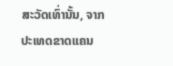ສະວັດເທົ່ານັ້ນ, ຈາກປະເທດຂາດແຄນ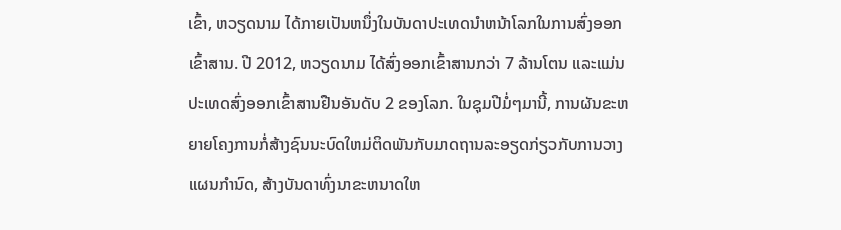ເຂົ້າ, ຫວຽດນາມ ໄດ້ກາຍເປັນຫນຶ່ງໃນບັນດາປະເທດນຳຫນ້າໂລກໃນການສົ່ງອອກເຂົ້າສານ. ປີ 2012, ຫວຽດນາມ ໄດ້ສົ່ງອອກເຂົ້າສານກວ່າ 7 ລ້ານໂຕນ ແລະແມ່ນປະເທດສົ່ງອອກເຂົ້າສານຢືນອັນດັບ 2 ຂອງໂລກ. ໃນຊຸມປີມໍ່ໆມານີ້, ການຜັນຂະຫຍາຍໂຄງການກໍ່ສ້າງຊົນນະບົດໃຫມ່ຕິດພັນກັບມາດຖານລະອຽດກ່ຽວກັບການວາງແຜນກຳນົດ, ສ້າງບັນດາທົ່ງນາຂະຫນາດໃຫ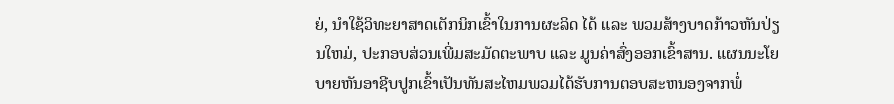ຍ່, ນຳໃຊ້ວິທະຍາສາດເຕັກນິກເຂົ້າໃນການຜະລິດ ໄດ້ ແລະ ພວມສ້າງບາດກ້າວຫັນປ່ຽນໃຫມ່, ປະກອບສ່ວນເພີ່ມສະມັດຕະພາບ ແລະ ມູນຄ່າສົ່ງອອກເຂົ້າສານ. ແຜນນະໂຍບາຍຫັນອາຊີບປູກເຂົ້າເປັນທັນສະໄຫມພວມໄດ້ຮັບການຕອບສະຫນອງຈາກພໍ່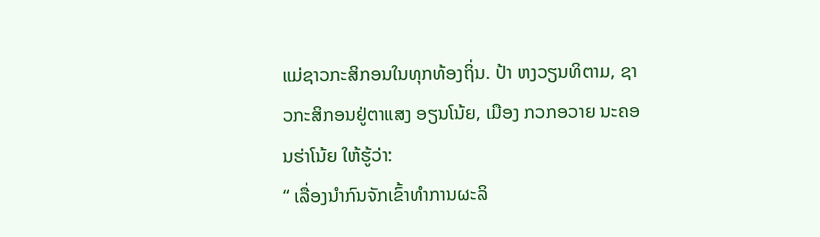ແມ່ຊາວກະສິກອນໃນທຸກທ້ອງຖິ່ນ. ປ້າ ຫງວຽນທິຕາມ, ຊາວກະສິກອນຢູ່ຕາແສງ ອຽນໂນ້ຍ, ເມືອງ ກວກອວາຍ ນະຄອນຮ່າໂນ້ຍ ໃຫ້ຮູ້ວ່າ:
“ ເລື່ອງນຳກົນຈັກເຂົ້າທຳການຜະລິ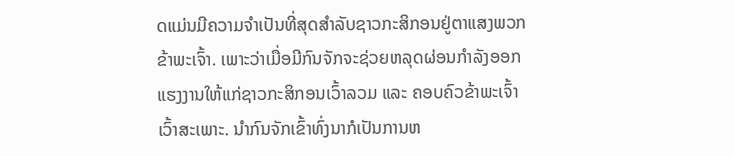ດແມ່ນມີຄວາມຈຳເປັນທີ່ສຸດສຳລັບຊາວກະສິກອນຢູ່ຕາແສງພວກຂ້າພະເຈົ້າ. ເພາະວ່າເມື່ອມີກົນຈັກຈະຊ່ວຍຫລຸດຜ່ອນກຳລັງອອກແຮງງານໃຫ້ແກ່ຊາວກະສິກອນເວົ້າລວມ ແລະ ຄອບຄົວຂ້າພະເຈົ້າເວົ້າສະເພາະ. ນຳກົນຈັກເຂົ້າທົ່ງນາກໍເປັນການຫ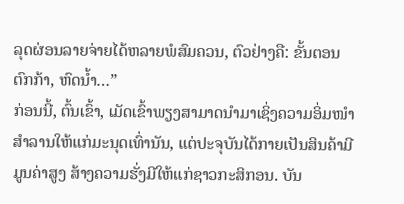ລຸດຜ່ອນລາຍຈ່າຍໄດ້ຫລາຍພໍສົມຄວນ, ຕົວຢ່າງຄື: ຂັ້ນຕອນຕົກກ້າ, ຫົດນ້ຳ…”
ກ່ອນນີ້, ຕົ້ນເຂົ້າ, ເມັດເຂົ້າພຽງສາມາດນຳມາເຊິ່ງຄວາມອິ່ມໜຳສຳລານໃຫ້ແກ່ມະນຸດເທົ່ານັນ, ແຕ່ປະຈຸບັນໄດ້ກາຍເປັນສິນຄ້າມີມູນຄ່າສູງ ສ້າງຄວາມຮັ່ງມີໃຫ້ແກ່ຊາວກະສິກອນ. ບັນ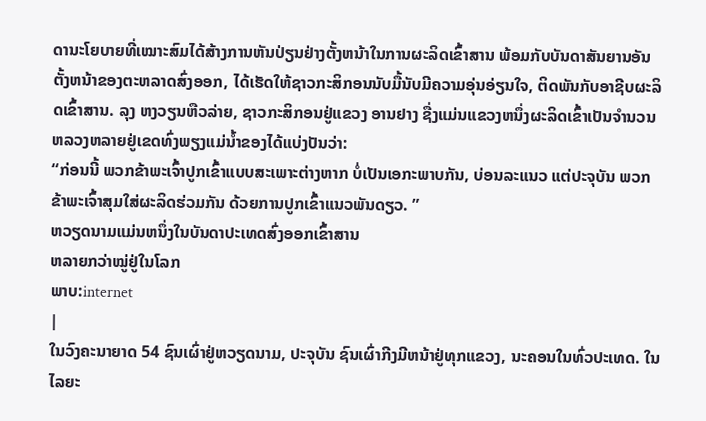ດານະໂຍບາຍທີ່ເໝາະສົມໄດ້ສ້າງການຫັນປ່ຽນຢ່າງຕັ້ງຫນ້າໃນການຜະລິດເຂົ້າສານ ພ້ອມກັບບັນດາສັນຍານອັນຕັ້ງຫນ້າຂອງຕະຫລາດສົ່ງອອກ, ໄດ້ເຮັດໃຫ້ຊາວກະສິກອນນັບມື້ນັບມີຄວາມອຸ່ນອ່ຽນໃຈ, ຕິດພັນກັບອາຊີບຜະລິດເຂົ້າສານ. ລຸງ ຫງວຽນຫືວລ່າຍ, ຊາວກະສິກອນຢູ່ແຂວງ ອານຢາງ ຊື່ງແມ່ນແຂວງຫນຶ່ງຜະລິດເຂົ້າເປັນຈຳນວນຫລວງຫລາຍຢູ່ເຂດທົ່ງພຽງແມ່ນ້ຳຂອງໄດ້ແບ່ງປັນວ່າ:
“ກ່ອນນີ້ ພວກຂ້າພະເຈົ້າປູກເຂົ້າແບບສະເພາະຕ່າງຫາກ ບໍ່ເປັນເອກະພາບກັນ, ບ່ອນລະແນວ ແຕ່ປະຈຸບັນ ພວກຂ້າພະເຈົ້າສຸມໃສ່ຜະລິດຮ່ວມກັນ ດ້ວຍການປູກເຂົ້າແນວພັນດຽວ. ”
ຫວຽດນາມແມ່ນຫນຶ່ງໃນບັນດາປະເທດສົ່ງອອກເຂົ້າສານ
ຫລາຍກວ່າໝູ່ຢູ່ໃນໂລກ
ພາບ:internet
|
ໃນວົງຄະນາຍາດ 54 ຊົນເຜົ່າຢູ່ຫວຽດນາມ, ປະຈຸບັນ ຊົນເຜົ່າກີງມີຫນ້າຢູ່ທຸກແຂວງ, ນະຄອນໃນທົ່ວປະເທດ. ໃນໄລຍະ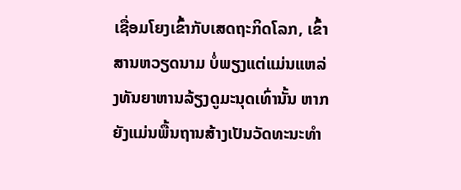ເຊື່ອມໂຍງເຂົ້າກັບເສດຖະກິດໂລກ, ເຂົ້າສານຫວຽດນາມ ບໍ່ພຽງແຕ່ແມ່ນແຫລ່ງທັນຍາຫານລ້ຽງດູມະນຸດເທົ່ານັ້ນ ຫາກ ຍັງແມ່ນພື້ນຖານສ້າງເປັນວັດທະນະທຳ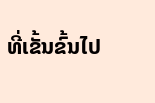ທີ່ເຂັ້ນຂົ້ນໄປ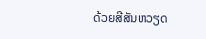ດ້ວຍສີສັນຫວຽດ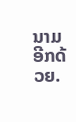ນາມອີກດ້ວຍ.